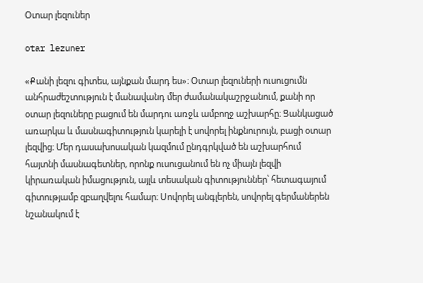Օտար լեզուներ

otar lezuner

«Քանի լեզու գիտես, այնքան մարդ ես»։ Օտար լեզուների ուսուցումն անհրաժեշտություն է մանավանդ մեր ժամանակաշրջանում, քանի որ օտար լեզուները բացում են մարդու առջև ամբողջ աշխարհը։ Ցանկացած առարկա և մասնագիտություն կարելի է սովորել ինքնուրույն, բացի օտար լեզվից։ Մեր դասախոսական կազմում ընդգրկված են աշխարհում հայտնի մասնագետներ, որոնք ուսուցանում են ոչ միայն լեզվի կիրառական իմացություն, այլև տեսական գիտություններ՝ հետագայում գիտությամբ զբաղվելու համար։ Սովորել անգլերեն, սովորել գերմաներեն նշանակում է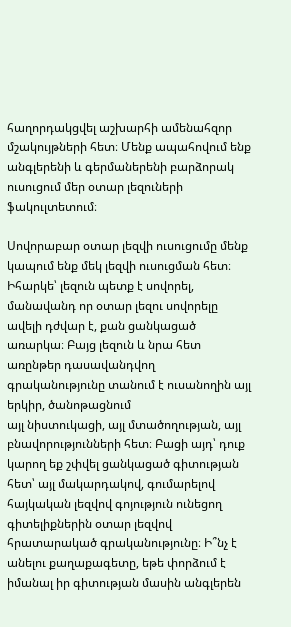հաղորդակցվել աշխարհի ամենահզոր մշակույթների հետ։ Մենք ապահովում ենք անգլերենի և գերմաներենի բարձորակ ուսուցում մեր օտար լեզուների ֆակուլտետում։

Սովորաբար օտար լեզվի ուսուցումը մենք կապում ենք մեկ լեզվի ուսուցման հետ։ Իհարկե՝ լեզուն պետք է սովորել, մանավանդ որ օտար լեզու սովորելը ավելի դժվար է, քան ցանկացած առարկա։ Բայց լեզուն և նրա հետ առընթեր դասավանդվող գրականությունը տանում է ուսանողին այլ երկիր, ծանոթացնում
այլ նիստուկացի, այլ մտածողության, այլ բնավորությունների հետ։ Բացի այդ՝ դուք կարող եք շփվել ցանկացած գիտության հետ՝ այլ մակարդակով, գումարելով հայկական լեզվով գոյություն ունեցող գիտելիքներին օտար լեզվով հրատարակած գրականությունը։ Ի՞նչ է անելու քաղաքագետը, եթե փորձում է իմանալ իր գիտության մասին անգլերեն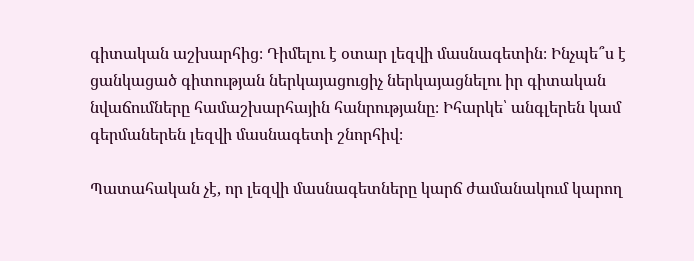գիտական աշխարհից։ Դիմելու է օտար լեզվի մասնագետին։ Ինչպե՞ս է ցանկացած գիտության ներկայացուցիչ ներկայացնելու իր գիտական նվաճումները համաշխարհային հանրությանը։ Իհարկե՝ անգլերեն կամ գերմաներեն լեզվի մասնագետի շնորհիվ։

Պատահական չէ, որ լեզվի մասնագետները կարճ ժամանակում կարող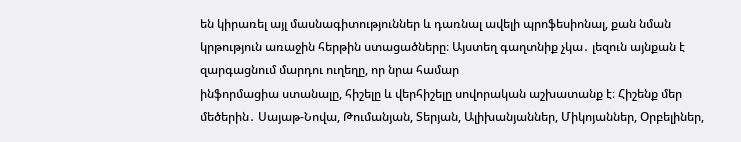են կիրառել այլ մասնագիտություններ և դառնալ ավելի պրոֆեսիոնալ, քան նման կրթություն առաջին հերթին ստացածները։ Այստեղ գաղտնիք չկա․ լեզուն այնքան է զարգացնում մարդու ուղեղը, որ նրա համար
ինֆորմացիա ստանալը, հիշելը և վերհիշելը սովորական աշխատանք է։ Հիշենք մեր մեծերին․ Սայաթ-Նովա, Թումանյան, Տերյան, Ալիխանյաններ, Միկոյաններ, Օրբելիներ,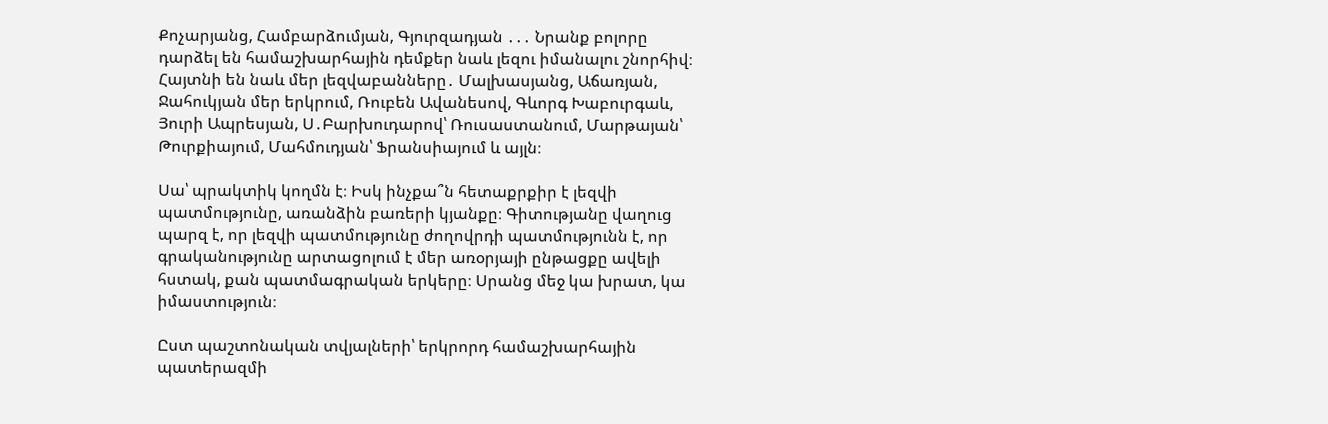Քոչարյանց, Համբարձումյան, Գյուրզադյան ․․․ Նրանք բոլորը դարձել են համաշխարհային դեմքեր նաև լեզու իմանալու շնորհիվ։ Հայտնի են նաև մեր լեզվաբանները․ Մալխասյանց, Աճառյան, Ջահուկյան մեր երկրում, Ռուբեն Ավանեսով, Գևորգ Խաբուրգաև, Յուրի Ապրեսյան, Ս․Բարխուդարով՝ Ռուսաստանում, Մարթայան՝ Թուրքիայում, Մահմուդյան՝ Ֆրանսիայում և այլն։

Սա՝ պրակտիկ կողմն է։ Իսկ ինչքա՞ն հետաքրքիր է լեզվի պատմությունը, առանձին բառերի կյանքը։ Գիտությանը վաղուց պարզ է, որ լեզվի պատմությունը ժողովրդի պատմությունն է, որ գրականությունը արտացոլում է մեր առօրյայի ընթացքը ավելի հստակ, քան պատմագրական երկերը։ Սրանց մեջ կա խրատ, կա իմաստություն։

Ըստ պաշտոնական տվյալների՝ երկրորդ համաշխարհային պատերազմի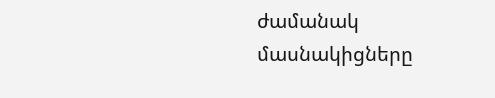ժամանակ  մասնակիցները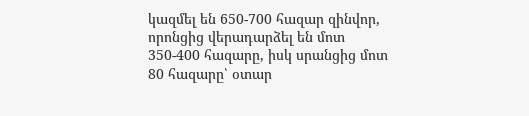կազմել են 650-700 հազար զինվոր, որոնցից վերադարձել են մոտ 350-400 հազարը, իսկ սրանցից մոտ 80 հազարը՝ օտար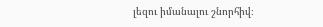լեզու իմանալու շնորհիվ։